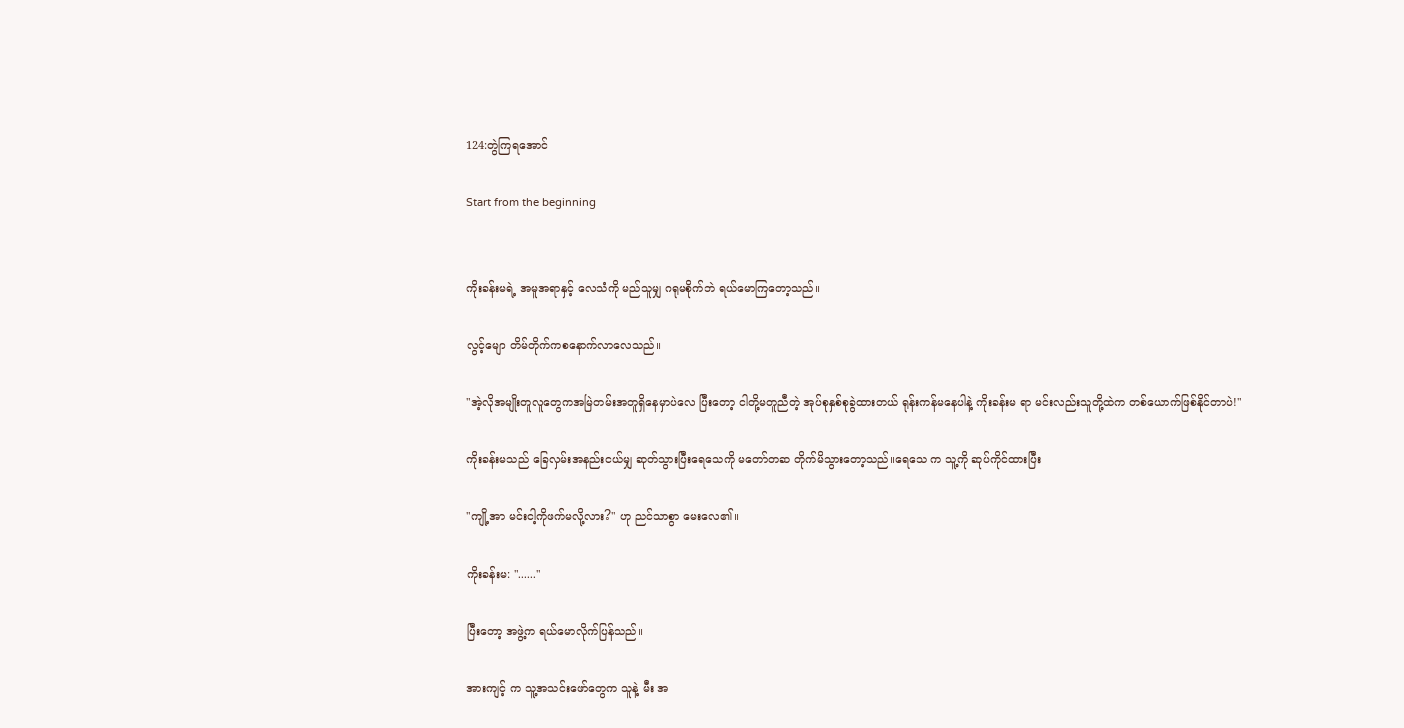124:တွဲကြရအောင်

Start from the beginning


ကိုးခန်းမရဲ့ အမူအရာနှင့် လေသံကို မည်သူမျှ ဂရုမစိုက်ဘဲ ရယ်မောကြတော့သည်။

လွင့်မျော တိမ်တိုက်ကစနောက်လာလေသည်။

"အဲ့လိုအမျိုးတူလူတွေကအမြဲတမ်းအတူရှိနေမှာပဲလေ ပြီးတော့ ငါတို့မတူညီတဲ့ အုပ်စုနှစ်စုခွဲထားတယ် ရုန်းကန်မနေပါနဲ့ ကိုးခန်းမ ရာ မင်းလည်းသူတို့ထဲက တစ်ယောက်ဖြစ်နိုင်တာပဲ!"

ကိုးခန်းမသည် ခြေလှမ်းအနည်းငယ်မျှ ဆုတ်သွားပြီးရေသေကို မတော်တဆ တိုက်မိသွားတော့သည်။ရေသေ က သူ့ကို ဆုပ်ကိုင်ထားပြီး

"ကျို့အာ မင်းငါ့ကိုဖက်မလို့လား?" ဟု ညင်သာစွာ မေးလေ၏။

ကိုးခန်းမ: "......"

ပြီးတော့ အဖွဲ့က ရယ်မောလိုက်ပြန်သည်။

အားကျင့် က သူ့အသင်းဖော်တွေက သူနဲ့ မီး အ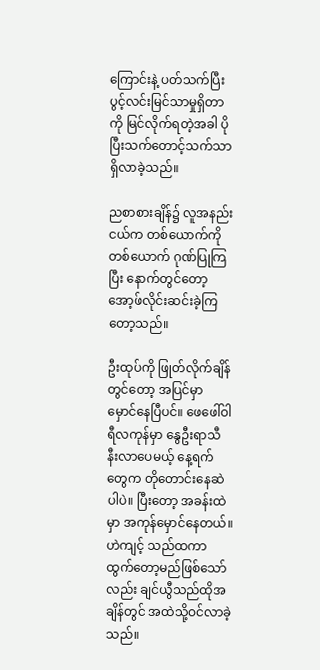ကြောင်းနဲ့ ပတ်သက်ပြီး ပွင့်လင်းမြင်သာမှုရှိတာကို မြင်လိုက်ရတဲ့အခါ ပိုပြီးသက်တောင့်သက်သာရှိလာခဲ့သည်။

ညစာစားချိန်၌ လူအနည်းငယ်က တစ်ယောက်ကိုတစ်ယောက် ဂုဏ်ပြုကြပြီး နောက်တွင်တော့ အော့ဖ်လိုင်းဆင်းခဲ့ကြတော့သည်။

ဦးထုပ်ကို ဖြုတ်လိုက်ချိန်တွင်တော့ အပြင်မှာ မှောင်နေပြီပင်။ ဖေဖေါ်ဝါရီလကုန်မှာ နွေဦးရာသီ နီးလာပေမယ့် နေ့ရက်တွေက တိုတောင်းနေဆဲပါပဲ။ ပြီးတော့ အခန်းထဲမှာ အကုန်မှောင်နေတယ်။ဟဲကျင့် သည်ထကာ ထွက်တော့မည်ဖြစ်သော်လည်း ချင်ယွီသည်ထိုအချိန်တွင် အထဲသို့ဝင်လာခဲ့သည်။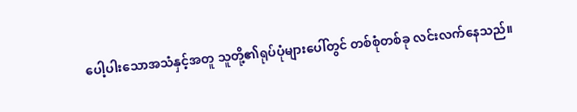ပေါ့ပါးသောအသံနှင့်အတူ သူတို့၏ရုပ်ပုံများပေါ်တွင် တစ်စုံတစ်ခု လင်းလက်နေသည်။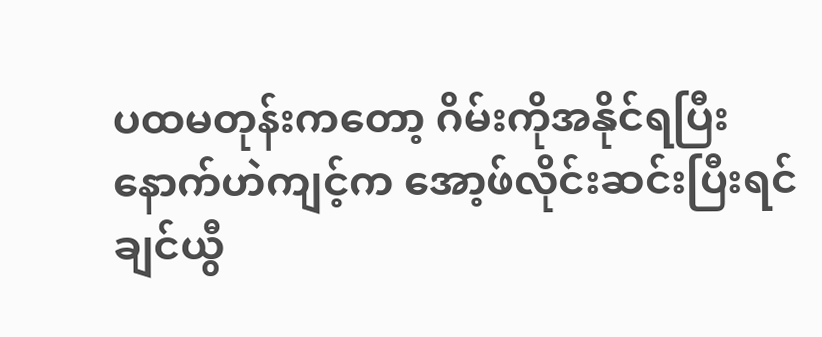ပထမတုန်းကတော့ ဂိမ်းကိုအနိုင်ရပြီးနောက်ဟဲကျင့်က အော့ဖ်လိုင်းဆင်းပြီးရင် ချင်ယွီ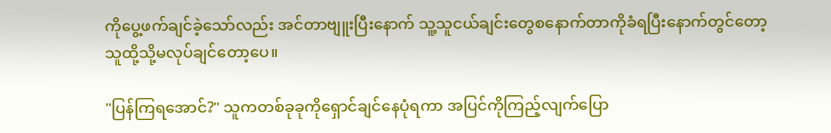ကိုပွေ့ဖက်ချင်ခဲ့သော်လည်း အင်တာဗျူးပြီးနောက် သူ့သူငယ်ချင်းတွေစနောက်တာကိုခံရပြီးနောက်တွင်တော့ သူထို့သို့မလုပ်ချင်တော့ပေ။

"ပြန်ကြရအောင်?" သူကတစ်ခုခုကိုရှောင်ချင်နေပုံရကာ အပြင်ကိုကြည့်လျက်ပြော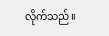လိုက်သည်။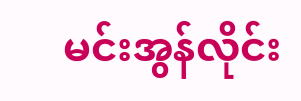မင်းအွန်လိုင်း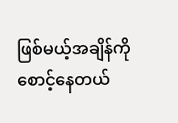ဖြစ်မယ့်အချိန်ကို စောင့်နေတယ်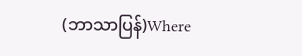(ဘာသာပြန်)Where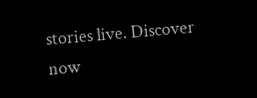stories live. Discover now